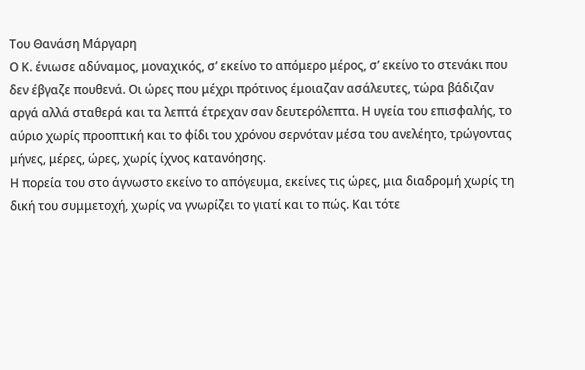Του Θανάση Μάργαρη
Ο Κ. ένιωσε αδύναμος, μοναχικός, σ’ εκείνο το απόμερο μέρος, σ’ εκείνο το στενάκι που δεν έβγαζε πουθενά. Οι ώρες που μέχρι πρότινος έμοιαζαν ασάλευτες, τώρα βάδιζαν αργά αλλά σταθερά και τα λεπτά έτρεχαν σαν δευτερόλεπτα. Η υγεία του επισφαλής, το αύριο χωρίς προοπτική και το φίδι του χρόνου σερνόταν μέσα του ανελέητο, τρώγοντας μήνες, μέρες, ώρες, χωρίς ίχνος κατανόησης.
Η πορεία του στο άγνωστο εκείνο το απόγευμα, εκείνες τις ώρες, μια διαδρομή χωρίς τη δική του συμμετοχή, χωρίς να γνωρίζει το γιατί και το πώς. Και τότε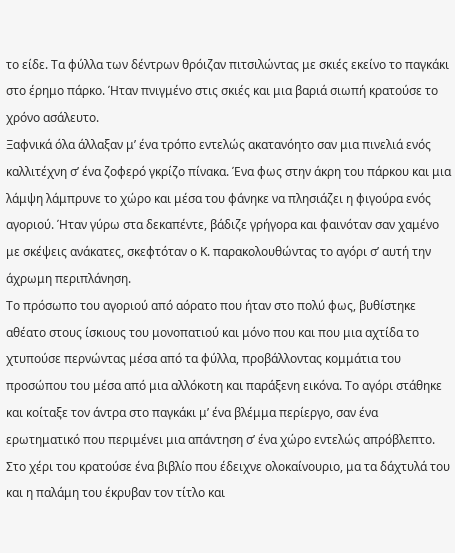το είδε. Τα φύλλα των δέντρων θρόιζαν πιτσιλώντας με σκιές εκείνο το παγκάκι στο έρημο πάρκο. Ήταν πνιγμένο στις σκιές και μια βαριά σιωπή κρατούσε το χρόνο ασάλευτο.
Ξαφνικά όλα άλλαξαν μ’ ένα τρόπο εντελώς ακατανόητο σαν μια πινελιά ενός καλλιτέχνη σ’ ένα ζοφερό γκρίζο πίνακα. Ένα φως στην άκρη του πάρκου και μια λάμψη λάμπρυνε το χώρο και μέσα του φάνηκε να πλησιάζει η φιγούρα ενός αγοριού. Ήταν γύρω στα δεκαπέντε, βάδιζε γρήγορα και φαινόταν σαν χαμένο με σκέψεις ανάκατες, σκεφτόταν ο Κ. παρακολουθώντας το αγόρι σ’ αυτή την άχρωμη περιπλάνηση.
Το πρόσωπο του αγοριού από αόρατο που ήταν στο πολύ φως, βυθίστηκε αθέατο στους ίσκιους του μονοπατιού και μόνο που και που μια αχτίδα το χτυπούσε περνώντας μέσα από τα φύλλα, προβάλλοντας κομμάτια του προσώπου του μέσα από μια αλλόκοτη και παράξενη εικόνα. Το αγόρι στάθηκε και κοίταξε τον άντρα στο παγκάκι μ’ ένα βλέμμα περίεργο, σαν ένα ερωτηματικό που περιμένει μια απάντηση σ’ ένα χώρο εντελώς απρόβλεπτο.
Στο χέρι του κρατούσε ένα βιβλίο που έδειχνε ολοκαίνουριο, μα τα δάχτυλά του και η παλάμη του έκρυβαν τον τίτλο και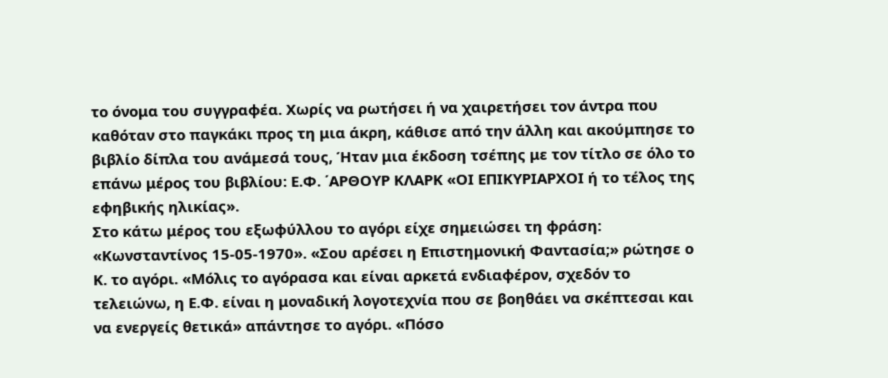το όνομα του συγγραφέα. Χωρίς να ρωτήσει ή να χαιρετήσει τον άντρα που καθόταν στο παγκάκι προς τη μια άκρη, κάθισε από την άλλη και ακούμπησε το βιβλίο δίπλα του ανάμεσά τους, Ήταν μια έκδοση τσέπης με τον τίτλο σε όλο το επάνω μέρος του βιβλίου: Ε.Φ. ΄ΑΡΘΟΥΡ ΚΛΑΡΚ «ΟΙ ΕΠΙΚΥΡΙΑΡΧΟΙ ή το τέλος της εφηβικής ηλικίας».
Στο κάτω μέρος του εξωφύλλου το αγόρι είχε σημειώσει τη φράση: «Κωνσταντίνος 15-05-1970». «Σου αρέσει η Επιστημονική Φαντασία;» ρώτησε ο Κ. το αγόρι. «Μόλις το αγόρασα και είναι αρκετά ενδιαφέρον, σχεδόν το τελειώνω, η Ε.Φ. είναι η μοναδική λογοτεχνία που σε βοηθάει να σκέπτεσαι και να ενεργείς θετικά» απάντησε το αγόρι. «Πόσο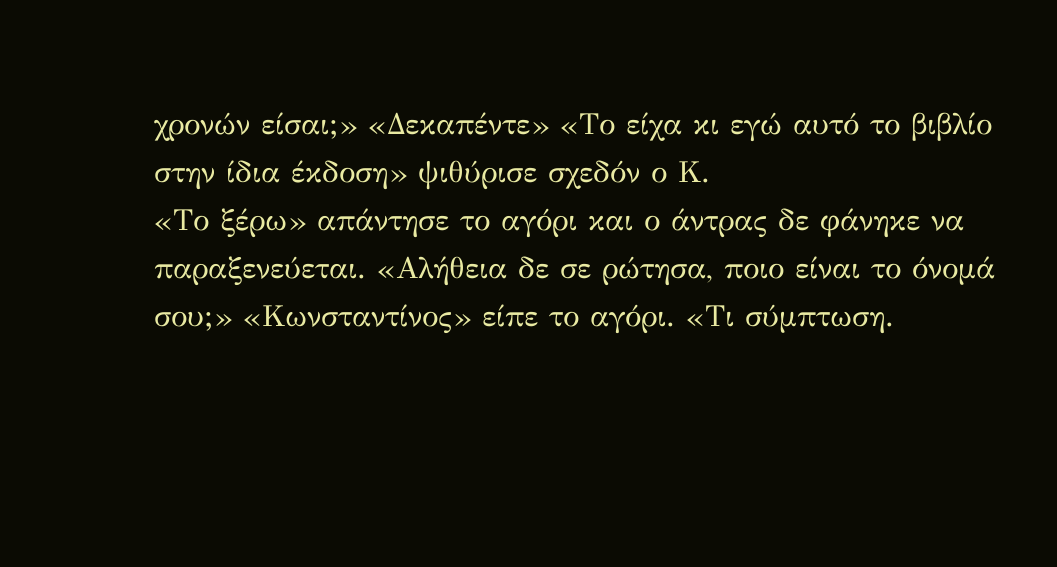χρονών είσαι;» «Δεκαπέντε» «Το είχα κι εγώ αυτό το βιβλίο στην ίδια έκδοση» ψιθύρισε σχεδόν ο Κ.
«Το ξέρω» απάντησε το αγόρι και ο άντρας δε φάνηκε να παραξενεύεται. «Αλήθεια δε σε ρώτησα, ποιο είναι το όνομά σου;» «Κωνσταντίνος» είπε το αγόρι. «Τι σύμπτωση.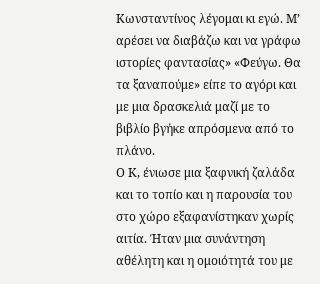Κωνσταντίνος λέγομαι κι εγώ. Μ’ αρέσει να διαβάζω και να γράφω ιστορίες φαντασίας» «Φεύγω. Θα τα ξαναπούμε» είπε το αγόρι και με μια δρασκελιά μαζί με το βιβλίο βγήκε απρόσμενα από το πλάνο.
Ο Κ, ένιωσε μια ξαφνική ζαλάδα και το τοπίο και η παρουσία του στο χώρο εξαφανίστηκαν χωρίς αιτία. Ήταν μια συνάντηση αθέλητη και η ομοιότητά του με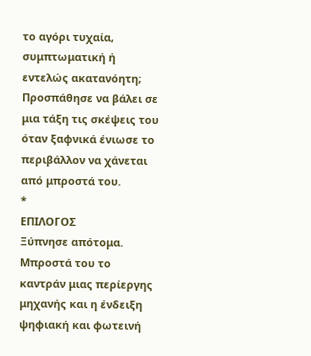το αγόρι τυχαία, συμπτωματική ή εντελώς ακατανόητη; Προσπάθησε να βάλει σε μια τάξη τις σκέψεις του όταν ξαφνικά ένιωσε το περιβάλλον να χάνεται από μπροστά του.
*
ΕΠΙΛΟΓΟΣ
Ξύπνησε απότομα. Μπροστά του το καντράν μιας περίεργης μηχανής και η ένδειξη ψηφιακή και φωτεινή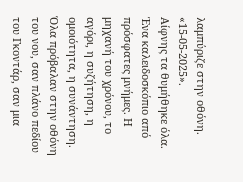λαμπύριζε στην οθόνη. «15-05-2025».
Αίφνης τα θυμήθηκε όλα. Ένα καλειδοσκόπιο από πρόσφατες μνήμες. Η μηχανή του χρόνου, το αγόρι, η συζήτηση, η ομοιότητα, η συνάντηση. Όλα πρόβαλαν στην οθόνη του νου, σαν πλάνο πεδίου του Γκοντάρ, σαν μια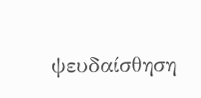ψευδαίσθηση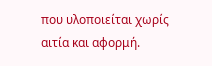που υλοποιείται χωρίς αιτία και αφορμή.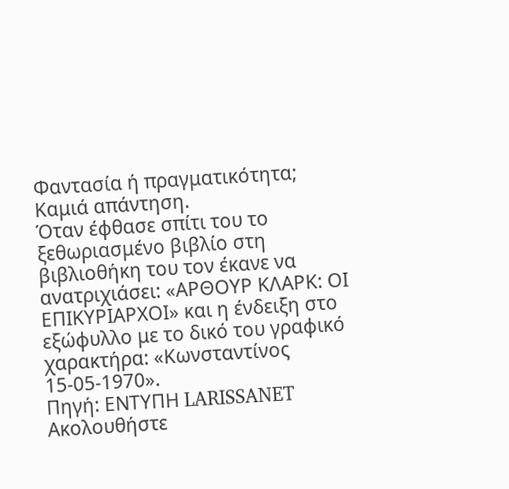Φαντασία ή πραγματικότητα; Καμιά απάντηση.
Όταν έφθασε σπίτι του το ξεθωριασμένο βιβλίο στη βιβλιοθήκη του τον έκανε να ανατριχιάσει: «ΑΡΘΟΥΡ ΚΛΑΡΚ: ΟΙ ΕΠΙΚΥΡΙΑΡΧΟΙ» και η ένδειξη στο εξώφυλλο με το δικό του γραφικό χαρακτήρα: «Κωνσταντίνος 15-05-1970».
Πηγή: ΕΝΤΥΠΗ LARISSANET
Ακολουθήστε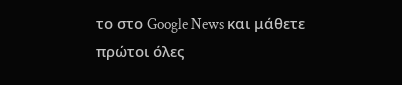το στο Google News και μάθετε πρώτοι όλες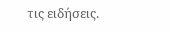τις ειδήσεις.